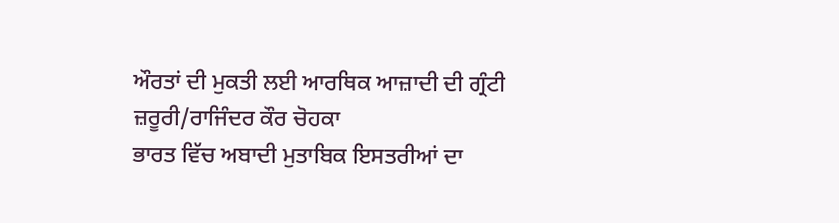ਔਰਤਾਂ ਦੀ ਮੁਕਤੀ ਲਈ ਆਰਥਿਕ ਆਜ਼ਾਦੀ ਦੀ ਗ੍ਰੰਟੀ ਜ਼ਰੂਰੀ/ਰਾਜਿੰਦਰ ਕੌਰ ਚੋਹਕਾ
ਭਾਰਤ ਵਿੱਚ ਅਬਾਦੀ ਮੁਤਾਬਿਕ ਇਸਤਰੀਆਂ ਦਾ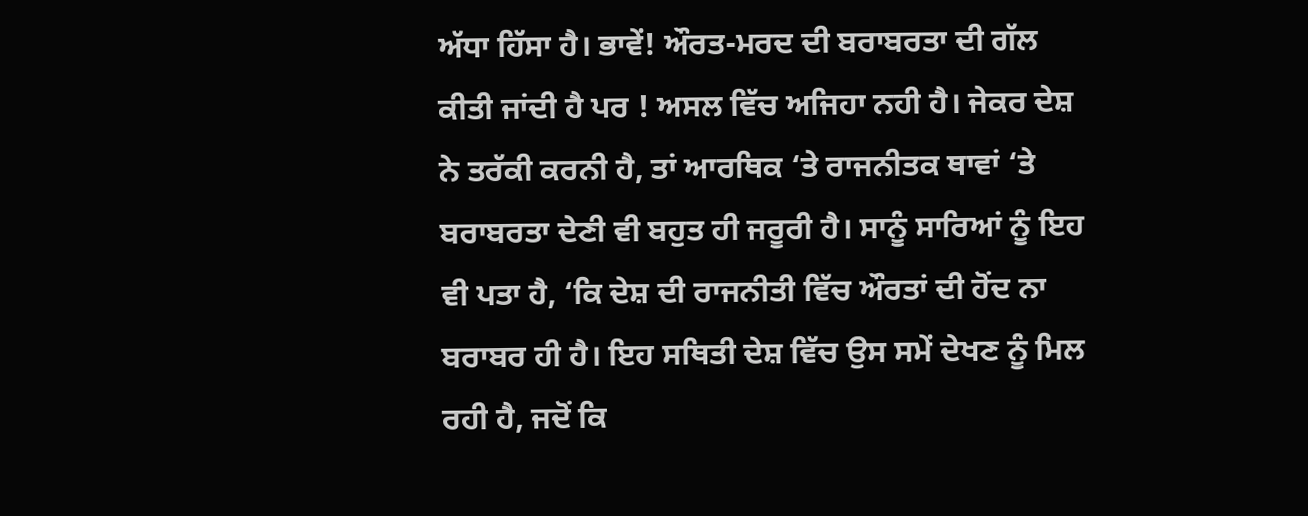ਅੱਧਾ ਹਿੱਸਾ ਹੈ। ਭਾਵੇਂ! ਔਰਤ-ਮਰਦ ਦੀ ਬਰਾਬਰਤਾ ਦੀ ਗੱਲ ਕੀਤੀ ਜਾਂਦੀ ਹੈ ਪਰ ! ਅਸਲ ਵਿੱਚ ਅਜਿਹਾ ਨਹੀ ਹੈ। ਜੇਕਰ ਦੇਸ਼ ਨੇ ਤਰੱਕੀ ਕਰਨੀ ਹੈ, ਤਾਂ ਆਰਥਿਕ ‘ਤੇ ਰਾਜਨੀਤਕ ਥਾਵਾਂ ‘ਤੇ ਬਰਾਬਰਤਾ ਦੇਣੀ ਵੀ ਬਹੁਤ ਹੀ ਜਰੂਰੀ ਹੈ। ਸਾਨੂੰ ਸਾਰਿਆਂ ਨੂੰ ਇਹ ਵੀ ਪਤਾ ਹੈ, ‘ਕਿ ਦੇਸ਼ ਦੀ ਰਾਜਨੀਤੀ ਵਿੱਚ ਔਰਤਾਂ ਦੀ ਹੋਂਦ ਨਾ ਬਰਾਬਰ ਹੀ ਹੈ। ਇਹ ਸਥਿਤੀ ਦੇਸ਼ ਵਿੱਚ ਉਸ ਸਮੇਂ ਦੇਖਣ ਨੂੰ ਮਿਲ ਰਹੀ ਹੈ, ਜਦੋਂ ਕਿ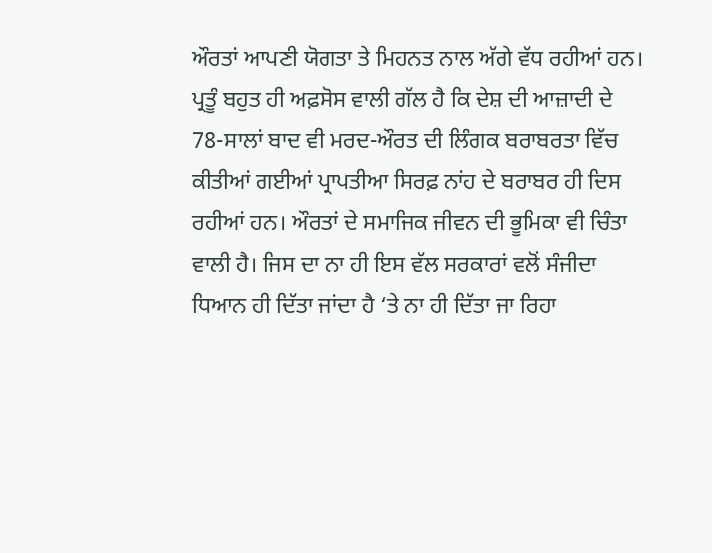ਔਰਤਾਂ ਆਪਣੀ ਯੋਗਤਾ ਤੇ ਮਿਹਨਤ ਨਾਲ ਅੱਗੇ ਵੱਧ ਰਹੀਆਂ ਹਨ। ਪ੍ਰਤੂੰ ਬਹੁਤ ਹੀ ਅਫ਼ਸੋਸ ਵਾਲੀ ਗੱਲ ਹੈ ਕਿ ਦੇਸ਼ ਦੀ ਆਜ਼ਾਦੀ ਦੇ 78-ਸਾਲਾਂ ਬਾਦ ਵੀ ਮਰਦ-ਔਰਤ ਦੀ ਲਿੰਗਕ ਬਰਾਬਰਤਾ ਵਿੱਚ ਕੀਤੀਆਂ ਗਈਆਂ ਪ੍ਰਾਪਤੀਆ ਸਿਰਫ਼ ਨਾਂਹ ਦੇ ਬਰਾਬਰ ਹੀ ਦਿਸ ਰਹੀਆਂ ਹਨ। ਔਰਤਾਂ ਦੇ ਸਮਾਜਿਕ ਜੀਵਨ ਦੀ ਭੂਮਿਕਾ ਵੀ ਚਿੰਤਾ ਵਾਲੀ ਹੈ। ਜਿਸ ਦਾ ਨਾ ਹੀ ਇਸ ਵੱਲ ਸਰਕਾਰਾਂ ਵਲੋਂ ਸੰਜੀਦਾ ਧਿਆਨ ਹੀ ਦਿੱਤਾ ਜਾਂਦਾ ਹੈ ‘ਤੇ ਨਾ ਹੀ ਦਿੱਤਾ ਜਾ ਰਿਹਾ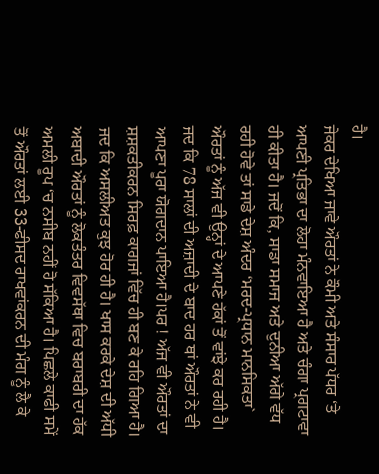ਹੈ।
ਜੇਕਰ ਦੇਖਿਆ ਜਾਵੇ ਔਰਤਾਂ ਨੇ ਕੌਮੀ ਅਤੇ ਸੰਸਾਰ ਪੱਧਰ ‘ਤੇ ਆਪਣੀ ਪ੍ਰਤਿਭਾ ਦਾ ਲੋਹਾ ਮੰਨਵਾਇਆ ਹੈ ਅਤੇ ਚੰਗਾ ਪ੍ਰਗਟਾਵਾ ਹੀ ਕੀਤਾ ਹੈ। ਜਦੋਂ ਕਿ, ਸਾਡਾ ਸਮਾਜ ਅਤੇ ਦੁਨੀਆ ਅੱਗੇ ਵੱਧ ਰਹੀ ਹੋਵੇ ਤਾਂ ਸਾਡੇ ਦੇਸ਼ ਅੰਦਰ ‘ਮਰਦ-ਪ੍ਰਧਾਨ ਮਾਨਸਿਕਤਾ` ਔਰਤਾਂ ਨੂੰ ਅੱਜ ਵੀ ਉਨ੍ਹਾਂ ਦੇ ਆਪਣੇ ਹੱਕਾਂ ਤੋਂ ਵਾਂਝੇ ਕਰ ਰਹੀ ਹੈ। ਜਦ ਕਿ 78 ਸਾਲਾਂ ਦੀ ਅਜ਼ਾਦੀ ਦੇ ਬਾਦ ਹਰ ਥਾਂ ਔਰਤਾਂ ਨੇ ਵੀ ਆਪਣਾ ਪੂਰਾ ਯੋਗਦਾਨ ਪਾਇਆ ਹੈ।ਪਰ ! ਅੱਜ ਵੀ ਔਰਤਾਂ ਦਾ ਸ਼ਸ਼ਕਤੀਕਰਨ ਸਿਰਫ਼ ਕਾਗਜਾਂ ਵਿੱਚ ਹੀ ਬਣ ਕੇ ਰਹਿ ਗਿਆ ਹੈ। ਜਦ ਕਿ ਅਸਲੀਅਤ ਕੁਝ ਹੋਰ ਹੀ ਹੈ। ਖਾਸ ਕਰਕੇ ਦੇਸ਼ ਦੀ ਅੱਧੀ ਅਬਾਦੀ ਔਰਤਾਂ ਨੂੰ ਲੋਕਤੰਤਰ ਵਿਵਸੱਥਾ ਵਿਚ ਬਰਾਬਰੀ ਦਾ ਹੱਕ ਅਮਲੀ ਰੂਪ ‘ਚ ਨਸੀਬ ਨਹੀਂ ਹੋ ਸੱਕਿਆ ਹੈ। ਪਿਛਲੇ ਕਾਫੀ ਸਮੇਂ ਤੋਂ ਔਰਤਾਂ ਲਈ 33-ਫੀਸਦ ਰਾਖਵਾਂਕਰਨ ਦੀ ਮੰਗ ਨੂੰ ਲੈ ਕੇ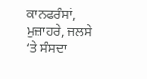ਕਾਨਫਰੰਸਾਂ, ਮੁਜ਼ਾਹਰੇ, ਜਲਸੇ ‘ਤੇ ਸੰਸਦਾ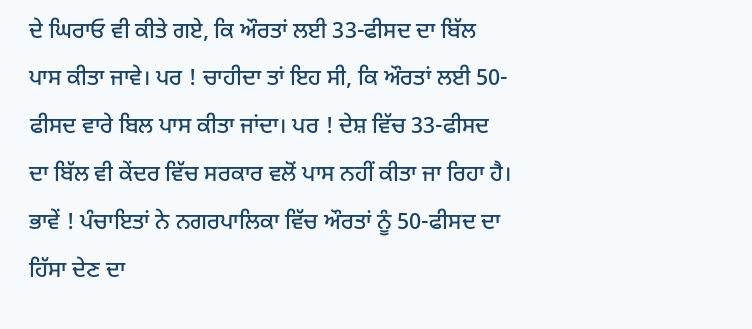ਦੇ ਘਿਰਾਓ ਵੀ ਕੀਤੇ ਗਏ, ਕਿ ਔਰਤਾਂ ਲਈ 33-ਫੀਸਦ ਦਾ ਬਿੱਲ ਪਾਸ ਕੀਤਾ ਜਾਵੇ। ਪਰ ! ਚਾਹੀਦਾ ਤਾਂ ਇਹ ਸੀ, ਕਿ ਔਰਤਾਂ ਲਈ 50-ਫੀਸਦ ਵਾਰੇ ਬਿਲ ਪਾਸ ਕੀਤਾ ਜਾਂਦਾ। ਪਰ ! ਦੇਸ਼ ਵਿੱਚ 33-ਫੀਸਦ ਦਾ ਬਿੱਲ ਵੀ ਕੇਂਦਰ ਵਿੱਚ ਸਰਕਾਰ ਵਲੋਂ ਪਾਸ ਨਹੀਂ ਕੀਤਾ ਜਾ ਰਿਹਾ ਹੈ।
ਭਾਵੇਂ ! ਪੰਚਾਇਤਾਂ ਨੇ ਨਗਰਪਾਲਿਕਾ ਵਿੱਚ ਔਰਤਾਂ ਨੂੰ 50-ਫੀਸਦ ਦਾ ਹਿੱਸਾ ਦੇਣ ਦਾ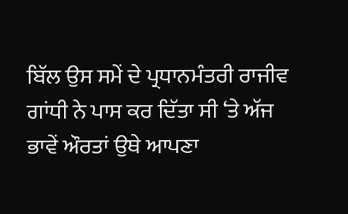ਬਿੱਲ ਉਸ ਸਮੇਂ ਦੇ ਪ੍ਰਧਾਨਮੰਤਰੀ ਰਾਜੀਵ ਗਾਂਧੀ ਨੇ ਪਾਸ ਕਰ ਦਿੱਤਾ ਸੀ ‘ਤੇ ਅੱਜ ਭਾਵੇਂ ਔਰਤਾਂ ਉਥੇ ਆਪਣਾ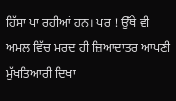ਹਿੱਸਾ ਪਾ ਰਹੀਆਂ ਹਨ। ਪਰ ! ਉੱਥੇ ਵੀ ਅਮਲ ਵਿੱਚ ਮਰਦ ਹੀ ਜ਼ਿਆਦਾਤਰ ਆਪਣੀ ਮੁੱਖਤਿਆਰੀ ਦਿਖਾ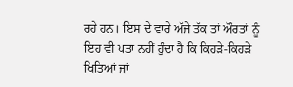ਰਹੇ ਹਨ। ਇਸ ਦੇ ਵਾਰੇ ਅੱਜੇ ਤੱਕ ਤਾਂ ਔਰਤਾਂ ਨੂੰ ਇਹ ਵੀ ਪਤਾ ਨਹੀਂ ਹੁੰਦਾ ਹੈ ਕਿ ਕਿਹੜੇ-ਕਿਹੜੇ ਖਿਤਿਆਂ ਜਾਂ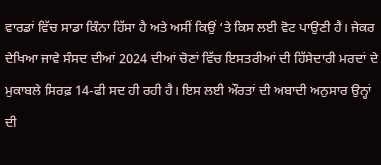ਵਾਰਡਾਂ ਵਿੱਚ ਸਾਡਾ ਕਿੰਨਾ ਹਿੱਸਾ ਹੈ ਅਤੇ ਅਸੀਂ ਕਿਉਂ ‘ਤੇ ਕਿਸ ਲਈ ਵੋਟ ਪਾਉਣੀ ਹੈ। ਜੇਕਰ ਦੇਖਿਆ ਜਾਵੇ ਸੰਸਦ ਦੀਆਂ 2024 ਦੀਆਂ ਚੋਣਾਂ ਵਿੱਚ ਇਸਤਰੀਆਂ ਦੀ ਹਿੱਸੇਦਾਰੀ ਮਰਦਾਂ ਦੇ ਮੁਕਾਬਲੇ ਸਿਰਫ਼ 14-ਫੀ ਸਦ ਹੀ ਰਹੀ ਹੈ। ਇਸ ਲਈ ਔਰਤਾਂ ਦੀ ਅਬਾਦੀ ਅਨੁਸਾਰ ਉਨ੍ਹਾਂ ਦੀ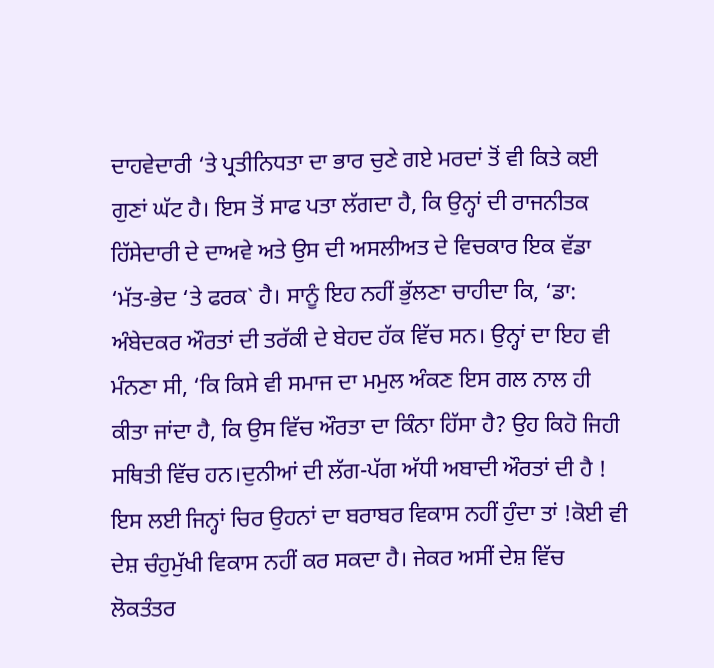ਦਾਹਵੇਦਾਰੀ ‘ਤੇ ਪ੍ਰਤੀਨਿਧਤਾ ਦਾ ਭਾਰ ਚੁਣੇ ਗਏ ਮਰਦਾਂ ਤੋਂ ਵੀ ਕਿਤੇ ਕਈ ਗੁਣਾਂ ਘੱਟ ਹੈ। ਇਸ ਤੋਂ ਸਾਫ ਪਤਾ ਲੱਗਦਾ ਹੈ, ਕਿ ਉਨ੍ਹਾਂ ਦੀ ਰਾਜਨੀਤਕ ਹਿੱਸੇਦਾਰੀ ਦੇ ਦਾਅਵੇ ਅਤੇ ਉਸ ਦੀ ਅਸਲੀਅਤ ਦੇ ਵਿਚਕਾਰ ਇਕ ਵੱਡਾ ‘ਮੱਤ-ਭੇਦ ‘ਤੇ ਫਰਕ` ਹੈ। ਸਾਨੂੰ ਇਹ ਨਹੀਂ ਭੁੱਲਣਾ ਚਾਹੀਦਾ ਕਿ, ‘ਡਾ: ਅੰਬੇਦਕਰ ਔਰਤਾਂ ਦੀ ਤਰੱਕੀ ਦੇ ਬੇਹਦ ਹੱਕ ਵਿੱਚ ਸਨ। ਉਨ੍ਹਾਂ ਦਾ ਇਹ ਵੀ ਮੰਨਣਾ ਸੀ, ‘ਕਿ ਕਿਸੇ ਵੀ ਸਮਾਜ ਦਾ ਮਮੁਲ ਅੰਕਣ ਇਸ ਗਲ ਨਾਲ ਹੀ ਕੀਤਾ ਜਾਂਦਾ ਹੈ, ਕਿ ਉਸ ਵਿੱਚ ਔਰਤਾ ਦਾ ਕਿੰਨਾ ਹਿੱਸਾ ਹੈ? ਉਹ ਕਿਹੋ ਜਿਹੀ ਸਥਿਤੀ ਵਿੱਚ ਹਨ।ਦੁਨੀਆਂ ਦੀ ਲੱਗ-ਪੱਗ ਅੱਧੀ ਅਬਾਦੀ ਔਰਤਾਂ ਦੀ ਹੈ ! ਇਸ ਲਈ ਜਿਨ੍ਹਾਂ ਚਿਰ ਉਹਨਾਂ ਦਾ ਬਰਾਬਰ ਵਿਕਾਸ ਨਹੀਂ ਹੁੰਦਾ ਤਾਂ !ਕੋਈ ਵੀ ਦੇਸ਼ ਚੰਹੁਮੁੱਖੀ ਵਿਕਾਸ ਨਹੀਂ ਕਰ ਸਕਦਾ ਹੈ। ਜੇਕਰ ਅਸੀਂ ਦੇਸ਼ ਵਿੱਚ ਲੋਕਤੰਤਰ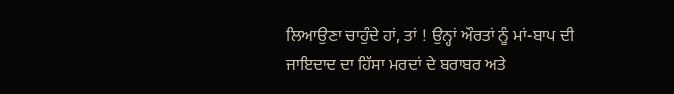ਲਿਆਉਣਾ ਚਾਹੁੰਦੇ ਹਾਂ, ਤਾਂ ! ਉਨ੍ਹਾਂ ਔਰਤਾਂ ਨੂੰ ਮਾਂ-ਬਾਪ ਦੀ ਜਾਇਦਾਦ ਦਾ ਹਿੱਸਾ ਮਰਦਾਂ ਦੇ ਬਰਾਬਰ ਅਤੇ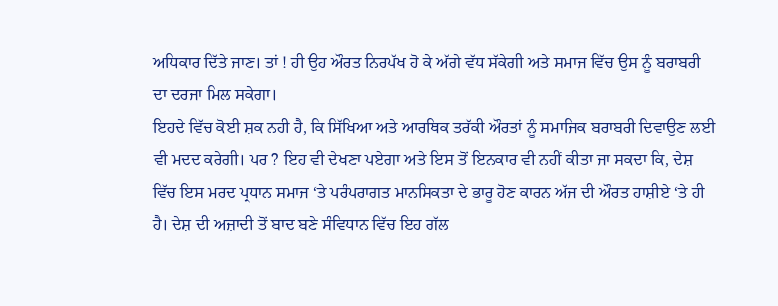ਅਧਿਕਾਰ ਦਿੱਤੇ ਜਾਣ। ਤਾਂ ! ਹੀ ਉਹ ਔਰਤ ਨਿਰਪੱਖ ਹੋ ਕੇ ਅੱਗੇ ਵੱਧ ਸੱਕੇਗੀ ਅਤੇ ਸਮਾਜ ਵਿੱਚ ਉਸ ਨੂੰ ਬਰਾਬਰੀ ਦਾ ਦਰਜਾ ਮਿਲ ਸਕੇਗਾ।
ਇਹਦੇ ਵਿੱਚ ਕੋਈ ਸ਼ਕ ਨਹੀ ਹੈ, ਕਿ ਸਿੱਖਿਆ ਅਤੇ ਆਰਥਿਕ ਤਰੱਕੀ ਔਰਤਾਂ ਨੂੰ ਸਮਾਜਿਕ ਬਰਾਬਰੀ ਦਿਵਾਉਣ ਲਈ ਵੀ ਮਦਦ ਕਰੇਗੀ। ਪਰ ? ਇਹ ਵੀ ਦੇਖਣਾ ਪਏਗਾ ਅਤੇ ਇਸ ਤੋਂ ਇਨਕਾਰ ਵੀ ਨਹੀਂ ਕੀਤਾ ਜਾ ਸਕਦਾ ਕਿ, ਦੇਸ਼ ਵਿੱਚ ਇਸ ਮਰਦ ਪ੍ਰਧਾਨ ਸਮਾਜ ‘ਤੇ ਪਰੰਪਰਾਗਤ ਮਾਨਸਿਕਤਾ ਦੇ ਭਾਰੂ ਹੋਣ ਕਾਰਨ ਅੱਜ ਦੀ ਔਰਤ ਹਾਸ਼ੀਏ ‘ਤੇ ਹੀ ਹੈ। ਦੇਸ਼ ਦੀ ਅਜ਼ਾਦੀ ਤੋਂ ਬਾਦ ਬਣੇ ਸੰਵਿਧਾਨ ਵਿੱਚ ਇਹ ਗੱਲ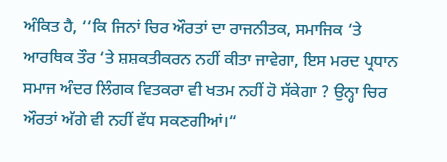ਅੰਕਿਤ ਹੈ, ‘‘ਕਿ ਜਿਨਾਂ ਚਿਰ ਔਰਤਾਂ ਦਾ ਰਾਜਨੀਤਕ, ਸਮਾਜਿਕ ‘ਤੇ ਆਰਥਿਕ ਤੌਰ ‘ਤੇ ਸ਼ਸ਼ਕਤੀਕਰਨ ਨਹੀਂ ਕੀਤਾ ਜਾਵੇਗਾ, ਇਸ ਮਰਦ ਪ੍ਰਧਾਨ ਸਮਾਜ ਅੰਦਰ ਲਿੰਗਕ ਵਿਤਕਰਾ ਵੀ ਖਤਮ ਨਹੀਂ ਹੋ ਸੱਕੇਗਾ ? ਉਨ੍ਹਾ ਚਿਰ ਔਰਤਾਂ ਅੱਗੇ ਵੀ ਨਹੀਂ ਵੱਧ ਸਕਣਗੀਆਂ।“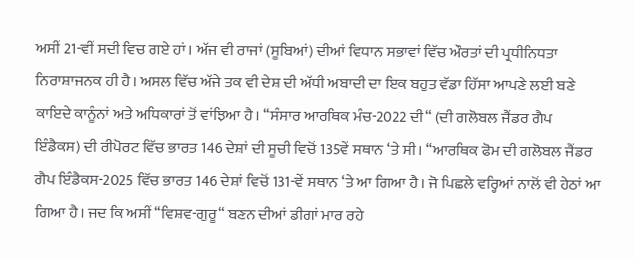ਅਸੀਂ 21-ਵੀਂ ਸਦੀ ਵਿਚ ਗਏ ਹਾਂ। ਅੱਜ ਵੀ ਰਾਜਾਂ (ਸੂਬਿਆਂ) ਦੀਆਂ ਵਿਧਾਨ ਸਭਾਵਾਂ ਵਿੱਚ ਔਰਤਾਂ ਦੀ ਪ੍ਰਧੀਨਿਧਤਾ ਨਿਰਾਸ਼ਾਜਨਕ ਹੀ ਹੈ। ਅਸਲ ਵਿੱਚ ਅੱਜੇ ਤਕ ਵੀ ਦੇਸ਼ ਦੀ ਅੱਧੀ ਅਬਾਦੀ ਦਾ ਇਕ ਬਹੁਤ ਵੱਡਾ ਹਿੱਸਾ ਆਪਣੇ ਲਈ ਬਣੇ ਕਾਇਦੇ ਕਾਨੂੰਨਾਂ ਅਤੇ ਅਧਿਕਾਰਾਂ ਤੋਂ ਵਾਂਝਿਆ ਹੈ। ‘‘ਸੰਸਾਰ ਆਰਥਿਕ ਮੰਚ-2022 ਦੀ“ (ਦੀ ਗਲੋਬਲ ਜੈਂਡਰ ਗੈਪ ਇੰਡੈਕਸ) ਦੀ ਰੀਪੋਰਟ ਵਿੱਚ ਭਾਰਤ 146 ਦੇਸ਼ਾਂ ਦੀ ਸੂਚੀ ਵਿਚੋਂ 135ਵੇਂ ਸਥਾਨ ‘ਤੇ ਸੀ। ‘‘ਆਰਥਿਕ ਫੋਮ ਦੀ ਗਲੋਬਲ ਜੈਂਡਰ ਗੈਪ ਇੰਡੈਕਸ-2025 ਵਿੱਚ ਭਾਰਤ 146 ਦੇਸ਼ਾਂ ਵਿਚੋਂ 131-ਵੇਂ ਸਥਾਨ ‘ਤੇ ਆ ਗਿਆ ਹੈ। ਜੋ ਪਿਛਲੇ ਵਰ੍ਹਿਆਂ ਨਾਲੋਂ ਵੀ ਹੇਠਾਂ ਆ ਗਿਆ ਹੈ। ਜਦ ਕਿ ਅਸੀਂ ‘‘ਵਿਸ਼ਵ-ਗੁਰੂ“ ਬਣਨ ਦੀਆਂ ਡੀਗਾਂ ਮਾਰ ਰਹੇ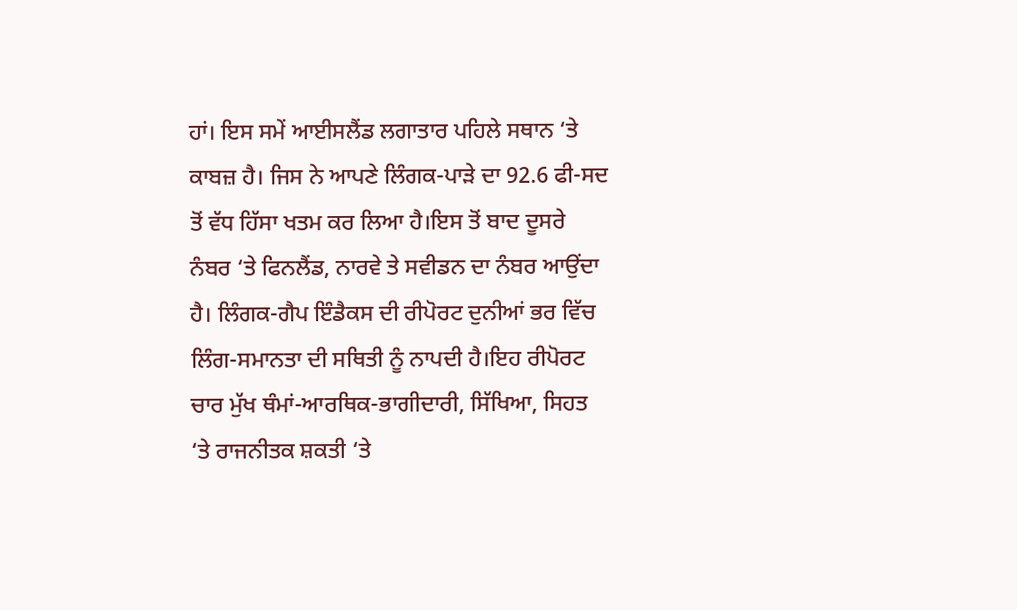ਹਾਂ। ਇਸ ਸਮੇਂ ਆਈਸਲੈਂਡ ਲਗਾਤਾਰ ਪਹਿਲੇ ਸਥਾਨ ‘ਤੇ ਕਾਬਜ਼ ਹੈ। ਜਿਸ ਨੇ ਆਪਣੇ ਲਿੰਗਕ-ਪਾੜੇ ਦਾ 92.6 ਫੀ-ਸਦ ਤੋਂ ਵੱਧ ਹਿੱਸਾ ਖਤਮ ਕਰ ਲਿਆ ਹੈ।ਇਸ ਤੋਂ ਬਾਦ ਦੂਸਰੇ ਨੰਬਰ ‘ਤੇ ਫਿਨਲੈਂਡ, ਨਾਰਵੇ ਤੇ ਸਵੀਡਨ ਦਾ ਨੰਬਰ ਆਉਂਦਾ ਹੈ। ਲਿੰਗਕ-ਗੈਪ ਇੰਡੈਕਸ ਦੀ ਰੀਪੋਰਟ ਦੁਨੀਆਂ ਭਰ ਵਿੱਚ ਲਿੰਗ-ਸਮਾਨਤਾ ਦੀ ਸਥਿਤੀ ਨੂੰ ਨਾਪਦੀ ਹੈ।ਇਹ ਰੀਪੋਰਟ ਚਾਰ ਮੁੱਖ ਥੰਮਾਂ-ਆਰਥਿਕ-ਭਾਗੀਦਾਰੀ, ਸਿੱਖਿਆ, ਸਿਹਤ ‘ਤੇ ਰਾਜਨੀਤਕ ਸ਼ਕਤੀ ‘ਤੇ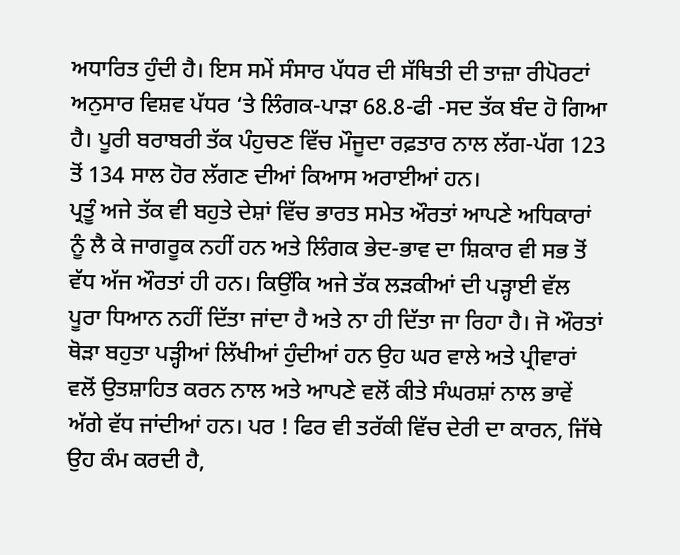ਅਧਾਰਿਤ ਹੁੰਦੀ ਹੈ। ਇਸ ਸਮੇਂ ਸੰਸਾਰ ਪੱਧਰ ਦੀ ਸੱਥਿਤੀ ਦੀ ਤਾਜ਼ਾ ਰੀਪੋਰਟਾਂ ਅਨੁਸਾਰ ਵਿਸ਼ਵ ਪੱਧਰ ‘ਤੇ ਲਿੰਗਕ-ਪਾੜਾ 68.8-ਫੀ -ਸਦ ਤੱਕ ਬੰਦ ਹੋ ਗਿਆ ਹੈ। ਪੂਰੀ ਬਰਾਬਰੀ ਤੱਕ ਪੰਹੁਚਣ ਵਿੱਚ ਮੌਜੂਦਾ ਰਫ਼ਤਾਰ ਨਾਲ ਲੱਗ-ਪੱਗ 123 ਤੋਂ 134 ਸਾਲ ਹੋਰ ਲੱਗਣ ਦੀਆਂ ਕਿਆਸ ਅਰਾਈਆਂ ਹਨ।
ਪ੍ਰਤੂੰ ਅਜੇ ਤੱਕ ਵੀ ਬਹੁਤੇ ਦੇਸ਼ਾਂ ਵਿੱਚ ਭਾਰਤ ਸਮੇਤ ਔਰਤਾਂ ਆਪਣੇ ਅਧਿਕਾਰਾਂ ਨੂੰ ਲੈ ਕੇ ਜਾਗਰੂਕ ਨਹੀਂ ਹਨ ਅਤੇ ਲਿੰਗਕ ਭੇਦ-ਭਾਵ ਦਾ ਸ਼ਿਕਾਰ ਵੀ ਸਭ ਤੋਂ ਵੱਧ ਅੱਜ ਔਰਤਾਂ ਹੀ ਹਨ। ਕਿਉਂਕਿ ਅਜੇ ਤੱਕ ਲੜਕੀਆਂ ਦੀ ਪੜ੍ਹਾਈ ਵੱਲ ਪੂਰਾ ਧਿਆਨ ਨਹੀਂ ਦਿੱਤਾ ਜਾਂਦਾ ਹੈ ਅਤੇ ਨਾ ਹੀ ਦਿੱਤਾ ਜਾ ਰਿਹਾ ਹੈ। ਜੋ ਔਰਤਾਂ ਥੋੜਾ ਬਹੁਤਾ ਪੜ੍ਹੀਆਂ ਲਿੱਖੀਆਂ ਹੁੰਦੀਆਂ ਹਨ ਉਹ ਘਰ ਵਾਲੇ ਅਤੇ ਪ੍ਰੀਵਾਰਾਂ ਵਲੋਂ ਉਤਸ਼ਾਹਿਤ ਕਰਨ ਨਾਲ ਅਤੇ ਆਪਣੇ ਵਲੋਂ ਕੀਤੇ ਸੰਘਰਸ਼ਾਂ ਨਾਲ ਭਾਵੇਂ ਅੱਗੇ ਵੱਧ ਜਾਂਦੀਆਂ ਹਨ। ਪਰ ! ਫਿਰ ਵੀ ਤਰੱਕੀ ਵਿੱਚ ਦੇਰੀ ਦਾ ਕਾਰਨ, ਜਿੱਥੇ ਉਹ ਕੰਮ ਕਰਦੀ ਹੈ,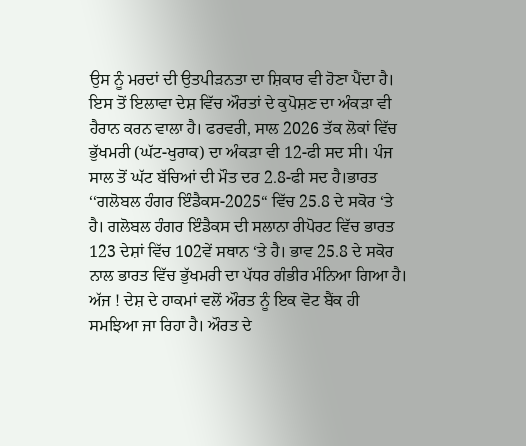ਉਸ ਨੂੰ ਮਰਦਾਂ ਦੀ ਉਤਪੀੜਨਤਾ ਦਾ ਸ਼ਿਕਾਰ ਵੀ ਹੋਣਾ ਪੈਂਦਾ ਹੈ। ਇਸ ਤੋਂ ਇਲਾਵਾ ਦੇਸ਼ ਵਿੱਚ ਔਰਤਾਂ ਦੇ ਕੁਪੋਸ਼ਣ ਦਾ ਅੰਕੜਾ ਵੀ ਹੈਰਾਨ ਕਰਨ ਵਾਲਾ ਹੈ। ਫਰਵਰੀ, ਸਾਲ 2026 ਤੱਕ ਲੋਕਾਂ ਵਿੱਚ ਭੁੱਖਮਰੀ (ਘੱਟ-ਖੁਰਾਕ) ਦਾ ਅੰਕੜਾ ਵੀ 12-ਫੀ ਸਦ ਸੀ। ਪੰਜ ਸਾਲ ਤੋਂ ਘੱਟ ਬੱਚਿਆਂ ਦੀ ਮੌਤ ਦਰ 2.8-ਫੀ ਸਦ ਹੈ।ਭਾਰਤ ‘‘ਗਲੋਬਲ ਹੰਗਰ ਇੰਡੈਕਸ-2025“ ਵਿੱਚ 25.8 ਦੇ ਸਕੋਰ ‘ਤੇ ਹੈ। ਗਲੋਬਲ ਹੰਗਰ ਇੰਡੈਕਸ ਦੀ ਸਲਾਨਾ ਰੀਪੋਰਟ ਵਿੱਚ ਭਾਰਤ 123 ਦੇਸ਼ਾਂ ਵਿੱਚ 102ਵੇਂ ਸਥਾਨ ‘ਤੇ ਹੈ। ਭਾਵ 25.8 ਦੇ ਸਕੋਰ ਨਾਲ ਭਾਰਤ ਵਿੱਚ ਭੁੱਖਮਰੀ ਦਾ ਪੱਧਰ ਗੰਭੀਰ ਮੰਨਿਆ ਗਿਆ ਹੈ।
ਅੱਜ ! ਦੇਸ਼ ਦੇ ਹਾਕਮਾਂ ਵਲੋਂ ਔਰਤ ਨੂੰ ਇਕ ਵੋਟ ਬੈਂਕ ਹੀ ਸਮਝਿਆ ਜਾ ਰਿਹਾ ਹੈ। ਔਰਤ ਦੇ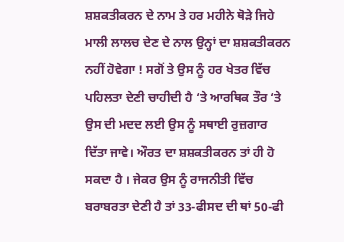ਸ਼ਸ਼ਕਤੀਕਰਨ ਦੇ ਨਾਮ ਤੇ ਹਰ ਮਹੀਨੇ ਥੋੜੇ ਜਿਹੇ ਮਾਲੀ ਲਾਲਚ ਦੇਣ ਦੇ ਨਾਲ ਉਨ੍ਹਾਂ ਦਾ ਸ਼ਸ਼ਕਤੀਕਰਨ ਨਹੀਂ ਹੋਵੇਗਾ ! ਸਗੋਂ ਤੇ ਉਸ ਨੂੰ ਹਰ ਖੇਤਰ ਵਿੱਚ ਪਹਿਲਤਾ ਦੇਣੀ ਚਾਹੀਦੀ ਹੈ ‘ਤੇ ਆਰਥਿਕ ਤੌਰ ‘ਤੇ ਉਸ ਦੀ ਮਦਦ ਲਈ ਉਸ ਨੂੰ ਸਥਾਈ ਰੁਜ਼ਗਾਰ ਦਿੱਤਾ ਜਾਵੇ। ਔਰਤ ਦਾ ਸ਼ਸ਼ਕਤੀਕਰਨ ਤਾਂ ਹੀ ਹੋ ਸਕਦਾ ਹੈ । ਜੇਕਰ ਉਸ ਨੂੰ ਰਾਜਨੀਤੀ ਵਿੱਚ ਬਰਾਬਰਤਾ ਦੇਣੀ ਹੈ ਤਾਂ 33-ਫੀਸਦ ਦੀ ਥਾਂ 50-ਫੀ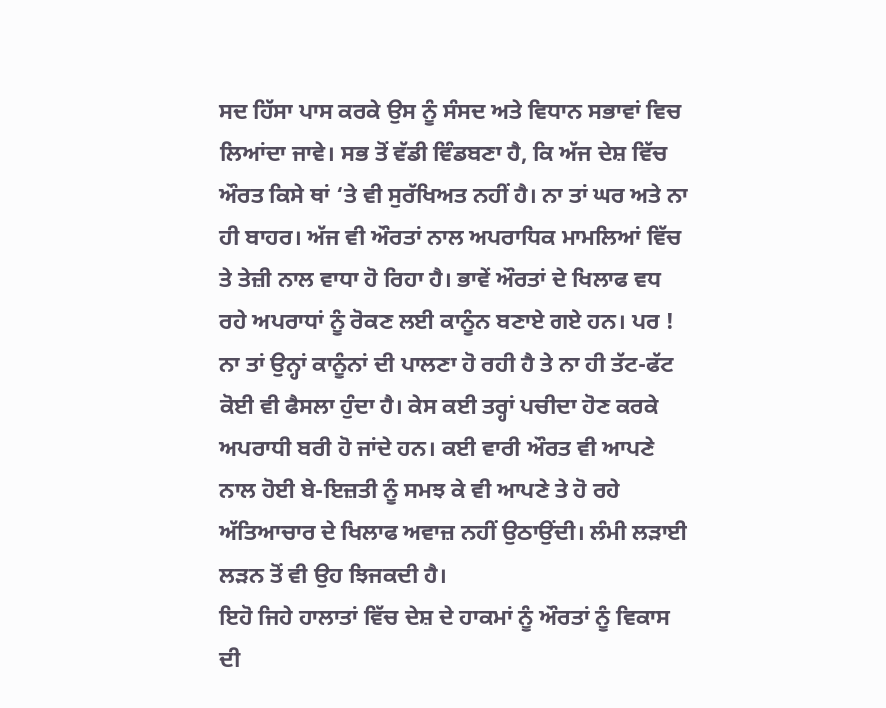ਸਦ ਹਿੱਸਾ ਪਾਸ ਕਰਕੇ ਉਸ ਨੂੰ ਸੰਸਦ ਅਤੇ ਵਿਧਾਨ ਸਭਾਵਾਂ ਵਿਚ ਲਿਆਂਦਾ ਜਾਵੇ। ਸਭ ਤੋਂ ਵੱਡੀ ਵਿੰਡਬਣਾ ਹੈ, ਕਿ ਅੱਜ ਦੇਸ਼ ਵਿੱਚ ਔਰਤ ਕਿਸੇ ਥਾਂ ‘ਤੇ ਵੀ ਸੁਰੱਖਿਅਤ ਨਹੀਂ ਹੈ। ਨਾ ਤਾਂ ਘਰ ਅਤੇ ਨਾ ਹੀ ਬਾਹਰ। ਅੱਜ ਵੀ ਔਰਤਾਂ ਨਾਲ ਅਪਰਾਧਿਕ ਮਾਮਲਿਆਂ ਵਿੱਚ ਤੇ ਤੇਜ਼ੀ ਨਾਲ ਵਾਧਾ ਹੋ ਰਿਹਾ ਹੈ। ਭਾਵੇਂ ਔਰਤਾਂ ਦੇ ਖਿਲਾਫ ਵਧ ਰਹੇ ਅਪਰਾਧਾਂ ਨੂੰ ਰੋਕਣ ਲਈ ਕਾਨੂੰਨ ਬਣਾਏ ਗਏ ਹਨ। ਪਰ ! ਨਾ ਤਾਂ ਉਨ੍ਹਾਂ ਕਾਨੂੰਨਾਂ ਦੀ ਪਾਲਣਾ ਹੋ ਰਹੀ ਹੈ ਤੇ ਨਾ ਹੀ ਤੱਟ-ਫੱਟ ਕੋਈ ਵੀ ਫੈਸਲਾ ਹੁੰਦਾ ਹੈ। ਕੇਸ ਕਈ ਤਰ੍ਹਾਂ ਪਚੀਦਾ ਹੋਣ ਕਰਕੇ ਅਪਰਾਧੀ ਬਰੀ ਹੋ ਜਾਂਦੇ ਹਨ। ਕਈ ਵਾਰੀ ਔਰਤ ਵੀ ਆਪਣੇ ਨਾਲ ਹੋਈ ਬੇ-ਇਜ਼ਤੀ ਨੂੰ ਸਮਝ ਕੇ ਵੀ ਆਪਣੇ ਤੇ ਹੋ ਰਹੇ ਅੱਤਿਆਚਾਰ ਦੇ ਖਿਲਾਫ ਅਵਾਜ਼ ਨਹੀਂ ਉਠਾਉਂਦੀ। ਲੰਮੀ ਲੜਾਈ ਲੜਨ ਤੋਂ ਵੀ ਉਹ ਝਿਜਕਦੀ ਹੈ।
ਇਹੋ ਜਿਹੇ ਹਾਲਾਤਾਂ ਵਿੱਚ ਦੇਸ਼ ਦੇ ਹਾਕਮਾਂ ਨੂੰ ਔਰਤਾਂ ਨੂੰ ਵਿਕਾਸ ਦੀ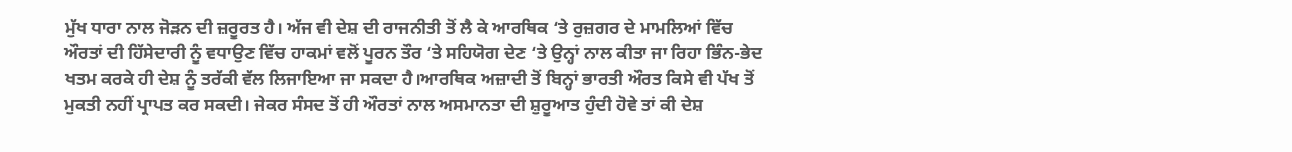ਮੁੱਖ ਧਾਰਾ ਨਾਲ ਜੋੜਨ ਦੀ ਜ਼ਰੂਰਤ ਹੈ। ਅੱਜ ਵੀ ਦੇਸ਼ ਦੀ ਰਾਜਨੀਤੀ ਤੋਂ ਲੈ ਕੇ ਆਰਥਿਕ ‘ਤੇ ਰੁਜ਼ਗਰ ਦੇ ਮਾਮਲਿਆਂ ਵਿੱਚ ਔਰਤਾਂ ਦੀ ਹਿੱਸੇਦਾਰੀ ਨੂੰ ਵਧਾਉਣ ਵਿੱਚ ਹਾਕਮਾਂ ਵਲੋਂ ਪੂਰਨ ਤੌਰ ‘ਤੇ ਸਹਿਯੋਗ ਦੇਣ ‘ਤੇ ਉਨ੍ਹਾਂ ਨਾਲ ਕੀਤਾ ਜਾ ਰਿਹਾ ਭਿੰਨ-ਭੇਦ ਖਤਮ ਕਰਕੇ ਹੀ ਦੇਸ਼ ਨੂੰ ਤਰੱਕੀ ਵੱਲ ਲਿਜਾਇਆ ਜਾ ਸਕਦਾ ਹੈ।ਆਰਥਿਕ ਅਜ਼ਾਦੀ ਤੋਂ ਬਿਨ੍ਹਾਂ ਭਾਰਤੀ ਔਰਤ ਕਿਸੇ ਵੀ ਪੱਖ ਤੋਂ ਮੁਕਤੀ ਨਹੀਂ ਪ੍ਰਾਪਤ ਕਰ ਸਕਦੀ। ਜੇਕਰ ਸੰਸਦ ਤੋਂ ਹੀ ਔਰਤਾਂ ਨਾਲ ਅਸਮਾਨਤਾ ਦੀ ਸ਼ੁਰੂਆਤ ਹੁੰਦੀ ਹੋਵੇ ਤਾਂ ਕੀ ਦੇਸ਼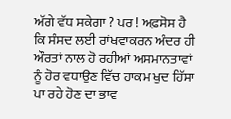ਅੱਗੇ ਵੱਧ ਸਕੇਗਾ ? ਪਰ ! ਅਫ਼ਸੋਸ ਹੈ ਕਿ ਸੰਸਦ ਲਈ ਰਾਂਖਵਾਕਰਨ ਅੰਦਰ ਹੀ ਔਰਤਾਂ ਨਾਲ ਹੋ ਰਹੀਆਂ ਅਸਮਾਨਤਾਵਾਂ ਨੂੰ ਹੋਰ ਵਧਾਉਣ ਵਿੱਚ ਹਾਕਮ ਖੁਦ ਹਿੱਸਾ ਪਾ ਰਹੇ ਹੋਣ ਦਾ ਭਾਵ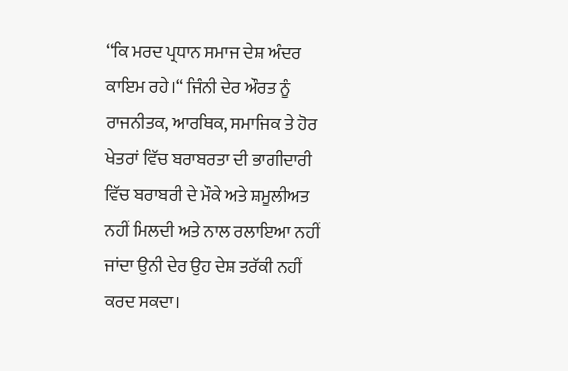‘‘ਕਿ ਮਰਦ ਪ੍ਰਧਾਨ ਸਮਾਜ ਦੇਸ਼ ਅੰਦਰ ਕਾਇਮ ਰਹੇ।“ ਜਿੰਨੀ ਦੇਰ ਔਰਤ ਨੂੰ ਰਾਜਨੀਤਕ, ਆਰਥਿਕ, ਸਮਾਜਿਕ ਤੇ ਹੋਰ ਖੇਤਰਾਂ ਵਿੱਚ ਬਰਾਬਰਤਾ ਦੀ ਭਾਗੀਦਾਰੀ ਵਿੱਚ ਬਰਾਬਰੀ ਦੇ ਮੌਕੇ ਅਤੇ ਸ਼ਮੂਲੀਅਤ ਨਹੀਂ ਮਿਲਦੀ ਅਤੇ ਨਾਲ ਰਲਾਇਆ ਨਹੀਂ ਜਾਂਦਾ ਉਨੀ ਦੇਰ ਉਹ ਦੇਸ਼ ਤਰੱਕੀ ਨਹੀਂ ਕਰਦ ਸਕਦਾ।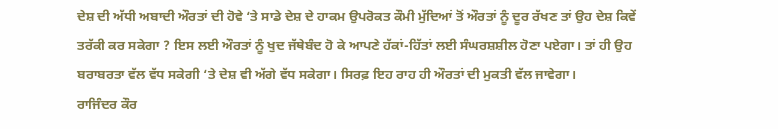ਦੇਸ਼ ਦੀ ਅੱਧੀ ਅਬਾਦੀ ਔਰਤਾਂ ਦੀ ਹੋਵੇ ‘ਤੇ ਸਾਡੇ ਦੇਸ਼ ਦੇ ਹਾਕਮ ਉਪਰੋਕਤ ਕੌਮੀ ਮੁੱਦਿਆਂ ਤੋਂ ਔਰਤਾਂ ਨੂੰ ਦੂਰ ਰੱਖਣ ਤਾਂ ਉਹ ਦੇਸ਼ ਕਿਵੇਂ ਤਰੱਕੀ ਕਰ ਸਕੇਗਾ ? ਇਸ ਲਈ ਔਰਤਾਂ ਨੂੰ ਖੁਦ ਜੱਥੇਬੰਦ ਹੋ ਕੇ ਆਪਣੇ ਹੱਕਾਂ-ਹਿੱਤਾਂ ਲਈ ਸੰਘਰਸ਼ਸ਼ੀਲ ਹੋਣਾ ਪਏਗਾ। ਤਾਂ ਹੀ ਉਹ ਬਰਾਬਰਤਾ ਵੱਲ ਵੱਧ ਸਕੇਗੀ ‘ਤੇ ਦੇਸ਼ ਵੀ ਅੱਗੇ ਵੱਧ ਸਕੇਗਾ। ਸਿਰਫ਼ ਇਹ ਰਾਹ ਹੀ ਔਰਤਾਂ ਦੀ ਮੁਕਤੀ ਵੱਲ ਜਾਵੇਗਾ।
ਰਾਜਿੰਦਰ ਕੌਰ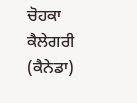ਚੋਹਕਾ
ਕੈਲੇਗਰੀ (ਕੈਨੇਡਾ)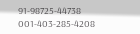91-98725-44738
001-403-285-4208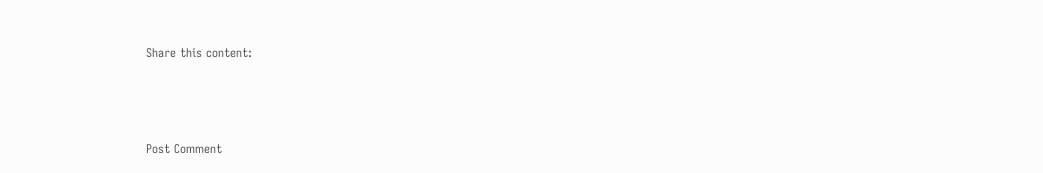Share this content:



Post Comment